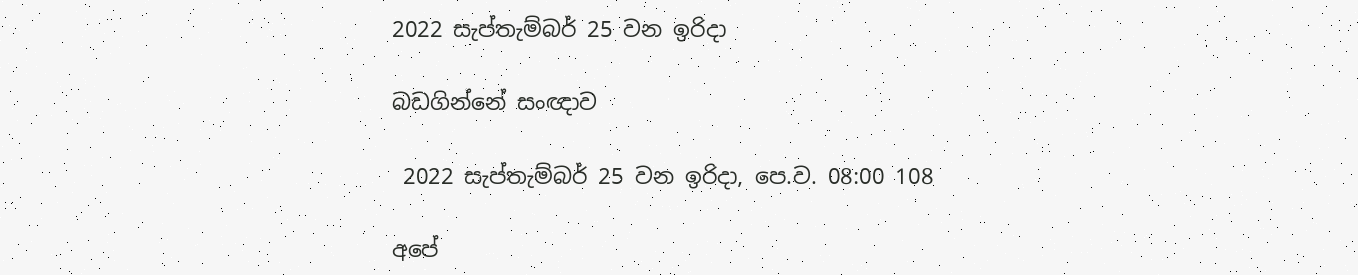2022 සැප්තැම්බර් 25 වන ඉරිදා

බඩගින්නේ සංඥාව

 2022 සැප්තැම්බර් 25 වන ඉරිදා, පෙ.ව. 08:00 108

අපේ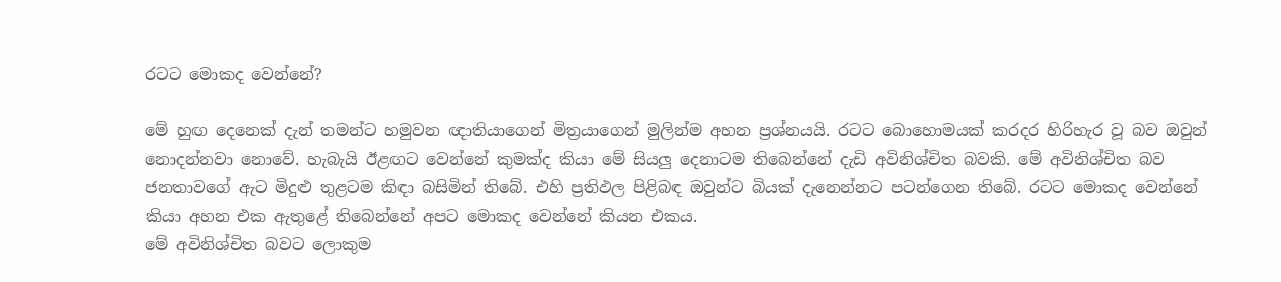රටට මොකද වෙන්නේ?

මේ හුඟ දෙනෙක් දැන් තමන්ට හමුවන ඥාතියාගෙන් මිත්‍රයාගෙන් මුලින්ම අහන ප්‍රශ්නයයි. රටට බොහොමයක් කරදර හිරිහැර වූ බව ඔවුන් නොදන්නවා නොවේ. හැබැයි ඊළඟට වෙන්නේ කුමක්ද කියා මේ සියලු දෙනාටම තිබෙන්නේ දැඩි අවිනිශ්චිත බවකි. මේ අවිනිශ්චිත බව ජනතාවගේ ඇට මිදුළු තුළටම කිඳා බසිමින් තිබේ. එහි ප්‍රතිඵල පිළිබඳ ඔවුන්ට බියක් දැනෙන්නට පටන්ගෙන තිබේ. රටට මොකද වෙන්නේ කියා අහන එක ඇතුළේ තිබෙන්නේ අපට මොකද වෙන්නේ කියන එකය.
මේ අවිනිශ්චිත බවට ලොකුම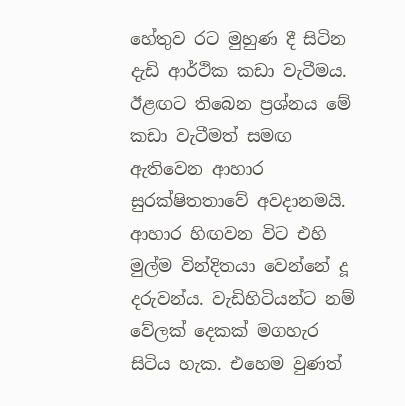හේතුව රට මුහුණ දී සිටින දැඩි ආර්ථික කඩා වැටීමය. ඊළඟට තිබෙන ප්‍රශ්නය මේ කඩා වැටීමත් සමඟ ඇතිවෙන ආහාර සුරක්ෂිතතාවේ අවදානමයි. ආහාර හිඟවන විට එහි මුල්ම වින්දිතයා වෙන්නේ දූ දරුවන්ය. වැඩිහිටියන්ට නම් වේලක් දෙකක් මගහැර සිටිය හැක. එහෙම වුණත්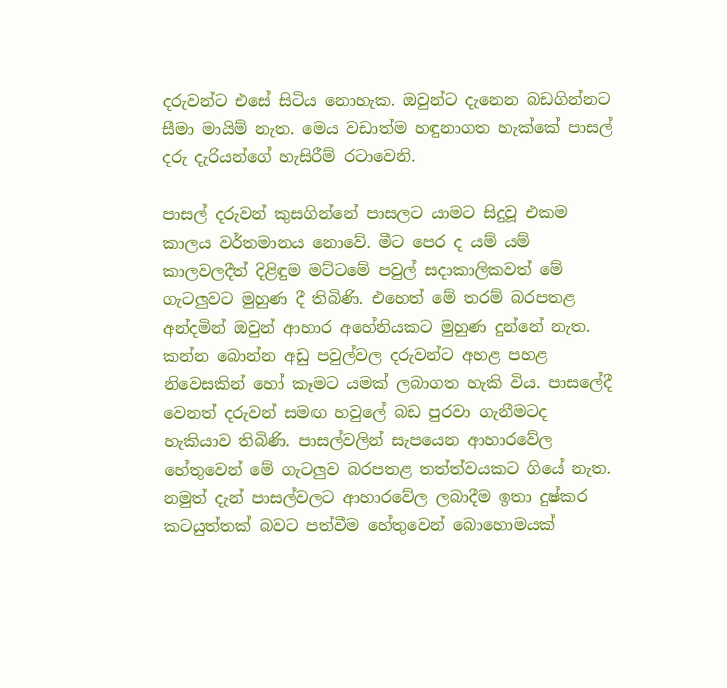දරුවන්ට එසේ සිටිය නොහැක. ඔවුන්ට දැනෙන බඩගින්නට සීමා මායිම් නැත. මෙය වඩාත්ම හඳුනාගත හැක්කේ පාසල් දරු දැරියන්ගේ හැසිරීම් රටාවෙනි.

පාසල් දරුවන් කුසගින්නේ පාසලට යාමට සිදුවූ එකම කාලය වර්තමානය නොවේ. මීට පෙර ද යම් යම් කාලවලදීත් දිළිඳුම මට්ටමේ පවුල් සදාකාලිකවත් මේ ගැටලුවට මුහුණ දී තිබිණි. එහෙත් මේ තරම් බරපතළ අන්දමින් ඔවුන් ආහාර අහේනියකට මුහුණ දුන්නේ නැත. කන්න බොන්න අඩු පවුල්වල දරුවන්ට අහළ පහළ නිවෙසකින් හෝ කෑමට යමක් ලබාගත හැකි විය. පාසලේදී වෙනත් දරුවන් සමඟ හවුලේ බඩ පුරවා ගැනීමටද හැකියාව තිබිණි. පාසල්වලින් සැපයෙන ආහාරවේල හේතුවෙන් මේ ගැටලුව බරපතළ තත්ත්වයකට ගියේ නැත. නමුත් දැන් පාසල්වලට ආහාරවේල ලබාදීම ඉතා දුෂ්කර කටයුත්තක් බවට පත්වීම හේතුවෙන් බොහොමයක්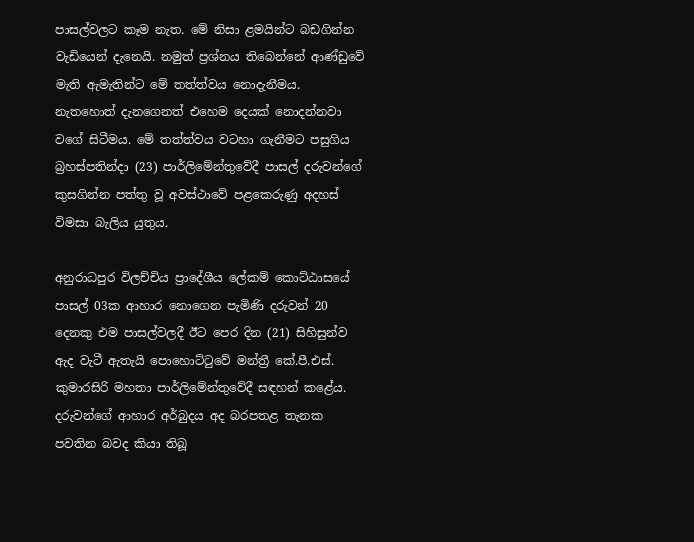පාසල්වලට කෑම නැත. මේ නිසා ළමයින්ට බඩගින්න වැඩියෙන් දැනෙයි. නමුත් ප්‍රශ්නය තිබෙන්නේ ආණ්ඩුවේ මැති ඇමැතින්ට මේ තත්ත්වය නොදැනීමය. නැතහොත් දැනගෙනත් එහෙම දෙයක් නොදන්නවා වගේ සිටීමය. මේ තත්ත්වය වටහා ගැනීමට පසුගිය බ්‍රහස්පතින්දා (23) පාර්ලිමේන්තුවේදී පාසල් දරුවන්ගේ කුසගින්න පත්තු වූ අවස්ථාවේ පළකෙරුණු අදහස් විමසා බැලිය යුතුය.

අනුරාධපුර විලච්චිය ප්‍රාදේශීය ලේකම් කොට්ඨාසයේ පාසල් 03ක ආහාර නොගෙන පැමිණි දරුවන් 20 දෙනකු එම පාසල්වලදී ඊට පෙර දින (21) සිහිසුන්ව ඇද වැටී ඇතැයි පොහොට්ටුවේ මන්ත්‍රී කේ.පී.එස්. කුමාරසිරි මහතා පාර්ලිමේන්තුවේදී සඳහන් කළේය. දරුවන්ගේ ආහාර අර්බුදය අද බරපතළ තැනක පවතින බවද කියා තිබූ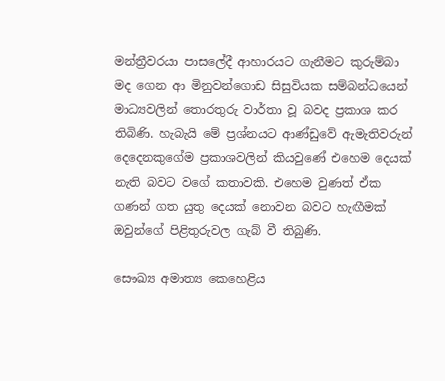මන්ත්‍රීවරයා පාසලේදී ආහාරයට ගැනීමට කුරුම්බා මද ගෙන ආ මිනුවන්ගොඩ සිසුවියක සම්බන්ධයෙන් මාධ්‍යවලින් තොරතුරු වාර්තා වූ බවද ප්‍රකාශ කර තිබිණි. හැබැයි මේ ප්‍රශ්නයට ආණ්ඩුවේ ඇමැතිවරුන් දෙදෙනකුගේම ප්‍රකාශවලින් කියවුණේ එහෙම දෙයක් නැති බවට වගේ කතාවකි. එහෙම වුණත් ඒක ගණන් ගත යුතු දෙයක් නොවන බවට හැඟීමක් ඔවුන්ගේ පිළිතුරුවල ගැබ් වී තිබුණි.

සෞඛ්‍ය අමාත්‍ය කෙහෙළිය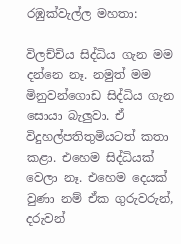රඹුක්වැල්ල මහතා:

විලච්චිය සිද්ධිය ගැන මම දන්නෙ නෑ. නමුත් මම මිනුවන්ගොඩ සිද්ධිය ගැන සොයා බැලුවා. ඒ විදුහල්පතිතුමියටත් කතා කළා. එහෙම සිද්ධියක් වෙලා නෑ. එහෙම දෙයක් වුණා නම් ඒක ගුරුවරුන්, දරුවන්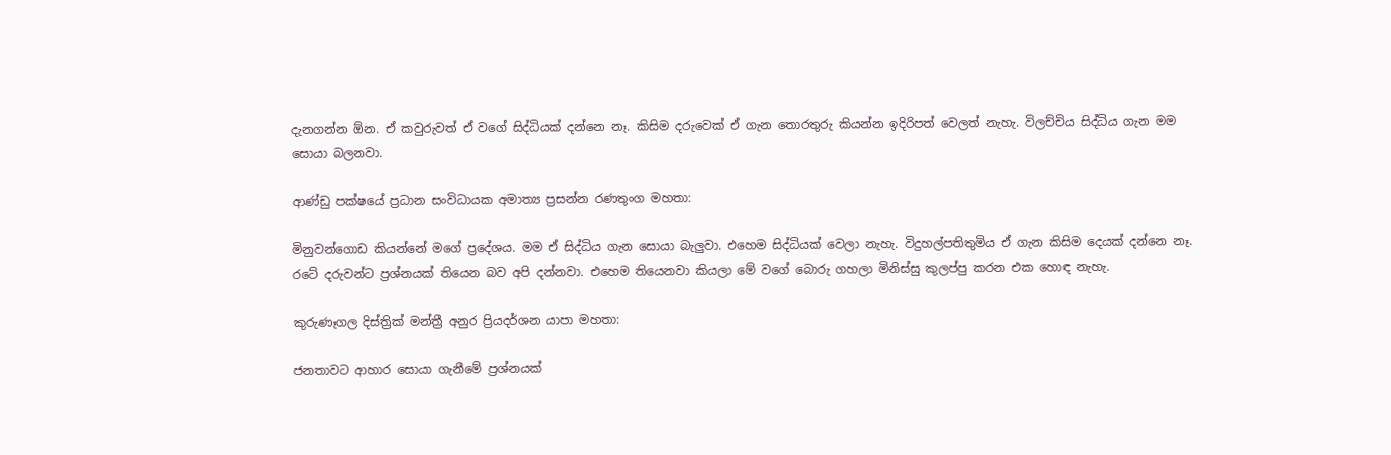දැනගන්න ඕන. ඒ කවුරුවත් ඒ වගේ සිද්ධියක් දන්නෙ නෑ. කිසිම දරුවෙක් ඒ ගැන තොරතුරු කියන්න ඉදිරිපත් වෙලත් නැහැ. විලච්චිය සිද්ධිය ගැන මම සොයා බලනවා.

ආණ්ඩු පක්ෂයේ ප්‍රධාන සංවිධායක අමාත්‍ය ප්‍රසන්න රණතුංග මහතා:

මිනුවන්ගොඩ කියන්නේ මගේ ප්‍රදේශය. මම ඒ සිද්ධිය ගැන සොයා බැලුවා. එහෙම සිද්ධියක් වෙලා නැහැ. විදුහල්පතිතුමිය ඒ ගැන කිසිම දෙයක් දන්නෙ නෑ. රටේ දරුවන්ට ප්‍රශ්නයක් තියෙන බව අපි දන්නවා. එහෙම තියෙනවා කියලා මේ වගේ බොරු ගහලා මිනිස්සු කුලප්පු කරන එක හොඳ නැහැ.

කුරුණෑගල දිස්ත්‍රික් මන්ත්‍රී අනුර ප්‍රියදර්ශන යාපා මහතා:

ජනතාවට ආහාර සොයා ගැනීමේ ප්‍රශ්නයක්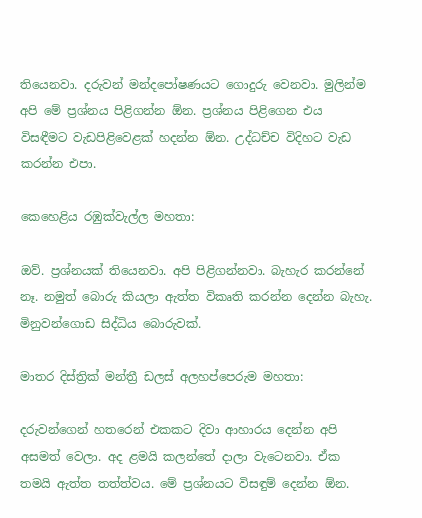තියෙනවා. දරුවන් මන්දපෝෂණයට ගොදුරු වෙනවා. මුලින්ම අපි මේ ප්‍රශ්නය පිළිගන්න ඕන. ප්‍රශ්නය පිළිගෙන එය විසඳීමට වැඩපිළිවෙළක් හදන්න ඕන. උද්ධච්ච විදිහට වැඩ කරන්න එපා.

කෙහෙළිය රඹුක්වැල්ල මහතා:

ඔව්. ප්‍රශ්නයක් තියෙනවා. අපි පිළිගන්නවා. බැහැර කරන්නේ නෑ. නමුත් බොරු කියලා ඇත්ත විකෘති කරන්න දෙන්න බැහැ. මිනුවන්ගොඩ සිද්ධිය බොරුවක්.

මාතර දිස්ත්‍රික් මන්ත්‍රී ඩලස් අලහප්පෙරුම මහතා:

දරුවන්ගෙන් හතරෙන් එකකට දිවා ආහාරය දෙන්න අපි අසමත් වෙලා. අද ළමයි කලන්තේ දාලා වැටෙනවා. ඒක තමයි ඇත්ත තත්ත්වය. මේ ප්‍රශ්නයට විසඳුම් දෙන්න ඕන.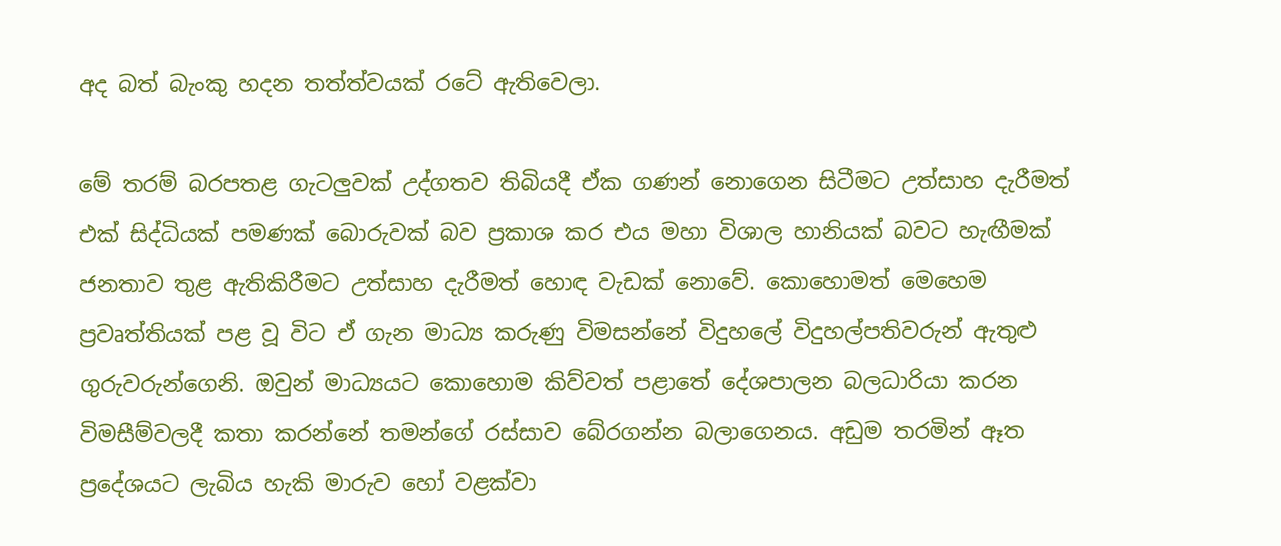අද බත් බැංකු හදන තත්ත්වයක් රටේ ඇතිවෙලා.

මේ තරම් බරපතළ ගැටලුවක් උද්ගතව තිබියදී ඒක ගණන් නොගෙන සිටීමට උත්සාහ දැරීමත් එක් සිද්ධියක් පමණක් බොරුවක් බව ප්‍රකාශ කර එය මහා විශාල හානියක් බවට හැඟීමක් ජනතාව තුළ ඇතිකිරීමට උත්සාහ දැරීමත් හොඳ වැඩක් නොවේ. කොහොමත් මෙහෙම ප්‍රවෘත්තියක් පළ වූ විට ඒ ගැන මාධ්‍ය කරුණු විමසන්නේ විදුහලේ විදුහල්පතිවරුන් ඇතුළු ගුරුවරුන්ගෙනි. ඔවුන් මාධ්‍යයට කොහොම කිව්වත් පළාතේ දේශපාලන බලධාරියා කරන විමසීම්වලදී කතා කරන්නේ තමන්ගේ රස්සාව බේරගන්න බලාගෙනය. අඩුම තරමින් ඈත ප්‍රදේශයට ලැබිය හැකි මාරුව හෝ වළක්වා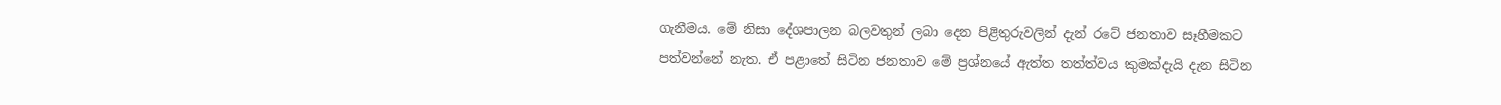ගැනීමය. මේ නිසා දේශපාලන බලවතුන් ලබා දෙන පිළිතුරුවලින් දැන් රටේ ජනතාව සෑහීමකට පත්වන්නේ නැත. ඒ පළාතේ සිටින ජනතාව මේ ප්‍රශ්නයේ ඇත්ත තත්ත්වය කුමක්දැයි දැන සිටින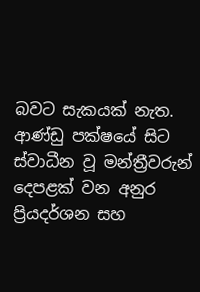බවට සැකයක් නැත. ආණ්ඩු පක්ෂයේ සිට ස්වාධීන වූ මන්ත්‍රීවරුන් දෙපළක් වන අනුර ප්‍රියදර්ශන සහ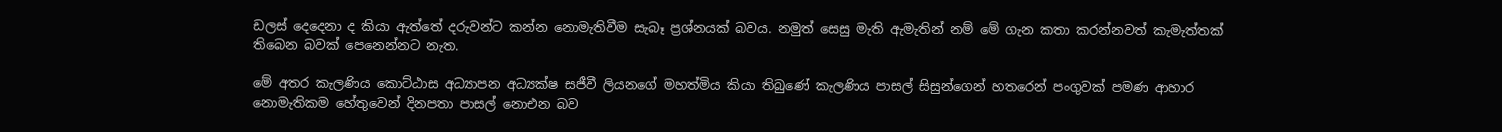ඩලස් දෙදෙනා ද කියා ඇත්තේ දරුවන්ට කන්න නොමැතිවීම සැබෑ ප්‍රශ්නයක් බවය. නමුත් සෙසු මැති ඇමැතින් නම් මේ ගැන කතා කරන්නවත් කැමැත්තක් තිබෙන බවක් පෙනෙන්නට නැත.

මේ අතර කැලණිය කොට්ඨාස අධ්‍යාපන අධ්‍යක්ෂ සජීවී ලියනගේ මහත්මිය කියා තිබුණේ කැලණිය පාසල් සිසුන්ගෙන් හතරෙන් පංගුවක් පමණ ආහාර නොමැතිකම හේතුවෙන් දිනපතා පාසල් නොඑන බව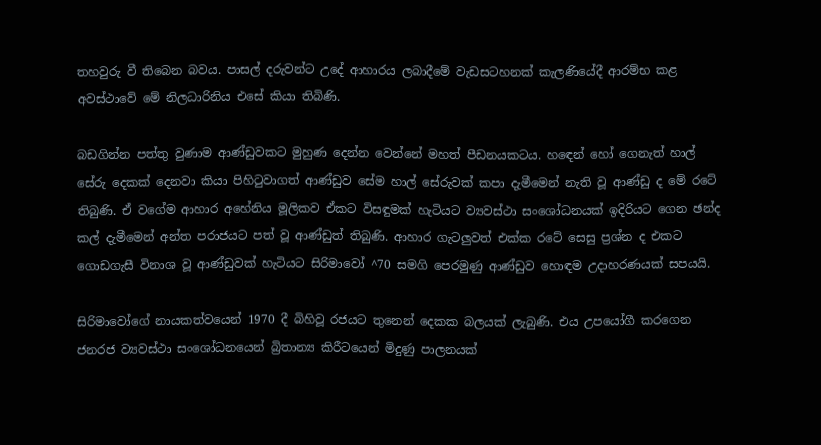තහවුරු වී තිබෙන බවය. පාසල් දරුවන්ට උදේ ආහාරය ලබාදීමේ වැඩසටහනක් කැලණියේදී ආරම්භ කළ අවස්ථාවේ මේ නිලධාරිනිය එසේ කියා තිබිණි.

බඩගින්න පත්තු වුණාම ආණ්ඩුවකට මුහුණ දෙන්න වෙන්නේ මහත් පීඩනයකටය. හඳෙන් හෝ ගෙනැත් හාල් සේරු දෙකක් දෙනවා කියා පිහිටුවාගත් ආණ්ඩුව සේම හාල් සේරුවක් කපා දැමීමෙන් නැති වූ ආණ්ඩු ද මේ රටේ තිබුණි. ඒ වගේම ආහාර අහේනිය මූලිකව ඒකට විසඳුමක් හැටියට ව්‍යවස්ථා සංශෝධනයක් ඉදිරියට ගෙන ඡන්ද කල් දැමීමෙන් අන්ත පරාජයට පත් වූ ආණ්ඩුත් තිබුණි. ආහාර ගැටලුවත් එක්ක රටේ සෙසු ප්‍රශ්න ද එකට ගොඩගැසී විනාශ වූ ආණ්ඩුවක් හැටියට සිරිමාවෝ ^70 සමගි පෙරමුණු ආණ්ඩුව හොඳම උදාහරණයක් සපයයි.

සිරිමාවෝගේ නායකත්වයෙන් 1970 දී බිහිවූ රජයට තුනෙන් දෙකක බලයක් ලැබුණි. එය උපයෝගී කරගෙන ජනරජ ව්‍යවස්ථා සංශෝධනයෙන් බ්‍රිතාන්‍ය කිරීටයෙන් මිදුණු පාලනයක්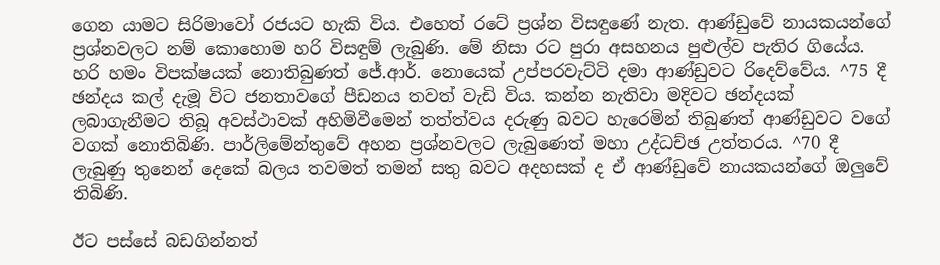ගෙන යාමට සිරිමාවෝ රජයට හැකි විය. එහෙත් රටේ ප්‍රශ්න විසඳුණේ නැත. ආණ්ඩුවේ නායකයන්ගේ ප්‍රශ්නවලට නම් කොහොම හරි විසඳුම් ලැබුණි. මේ නිසා රට පුරා අසහනය පුළුල්ව පැතිර ගියේය. හරි හමං විපක්ෂයක් නොතිබුණත් ජේ.ආර්. නොයෙක් උප්පරවැට්ටි දමා ආණ්ඩුවට රිදෙව්වේය. ^75 දී ඡන්දය කල් දැමූ විට ජනතාවගේ පීඩනය තවත් වැඩි විය. කන්න නැතිවා මදිවට ඡන්දයක් ලබාගැනීමට තිබූ අවස්ථාවක් අහිමිවීමෙන් තත්ත්වය දරුණු බවට හැරෙමින් තිබුණත් ආණ්ඩුවට වගේ වගක් නොතිබිණි. පාර්ලිමේන්තුවේ අහන ප්‍රශ්නවලට ලැබුණෙත් මහා උද්ධච්ඡ උත්තරය. ^70 දී ලැබුණු තුනෙන් දෙකේ බලය තවමත් තමන් සතු බවට අදහසක් ද ඒ ආණ්ඩුවේ නායකයන්ගේ ඔලුවේ තිබිණි.

ඊට පස්සේ බඩගින්නත්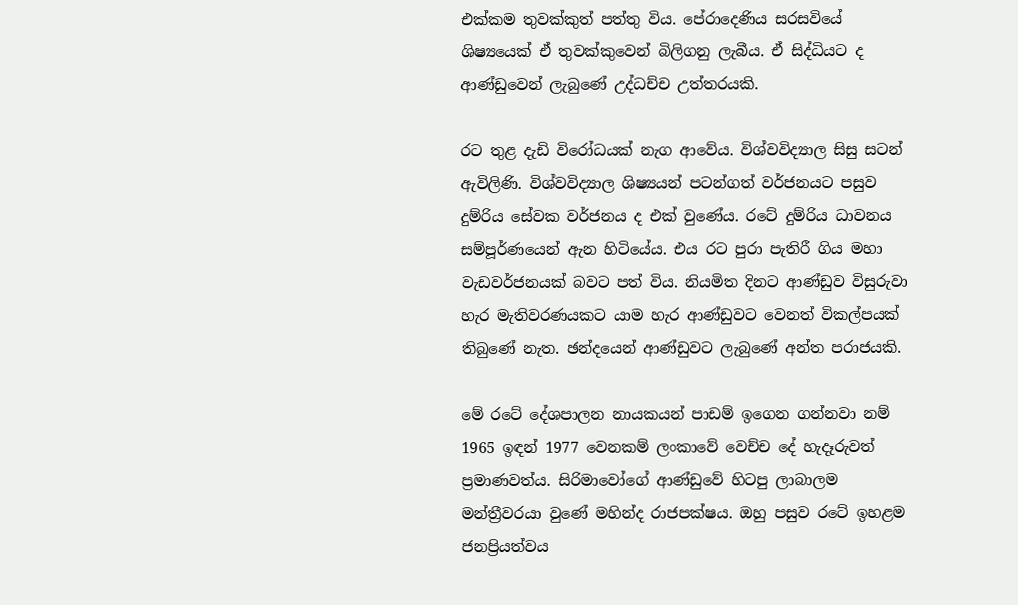එක්කම තුවක්කුත් පත්තු විය. පේරාදෙණිය සරසවියේ ශිෂ්‍යයෙක් ඒ තුවක්කුවෙන් බිලිගනු ලැබීය. ඒ සිද්ධියට ද ආණ්ඩුවෙන් ලැබුණේ උද්ධච්ච උත්තරයකි.

රට තුළ දැඩි විරෝධයක් නැග ආවේය. විශ්වවිද්‍යාල සිසු සටන් ඇවිලිණි. විශ්වවිද්‍යාල ශිෂ්‍යයන් පටන්ගත් වර්ජනයට පසුව දුම්රිය සේවක වර්ජනය ද එක් වුණේය. රටේ දුම්රිය ධාවනය සම්පූර්ණයෙන් ඇන හිටියේය. එය රට පුරා පැතිරී ගිය මහා වැඩවර්ජනයක් බවට පත් විය. නියමිත දිනට ආණ්ඩුව විසුරුවා හැර මැතිවරණයකට යාම හැර ආණ්ඩුවට වෙනත් විකල්පයක් තිබුණේ නැත. ඡන්දයෙන් ආණ්ඩුවට ලැබුණේ අන්ත පරාජයකි.

මේ රටේ දේශපාලන නායකයන් පාඩම් ඉගෙන ගන්නවා නම් 1965 ඉඳන් 1977 වෙනකම් ලංකාවේ වෙච්ච දේ හැදෑරුවත් ප්‍රමාණවත්ය. සිරිමාවෝගේ ආණ්ඩුවේ හිටපු ලාබාලම මන්ත්‍රීවරයා වුණේ මහින්ද රාජපක්ෂය. ඔහු පසුව රටේ ඉහළම ජනප්‍රියත්වය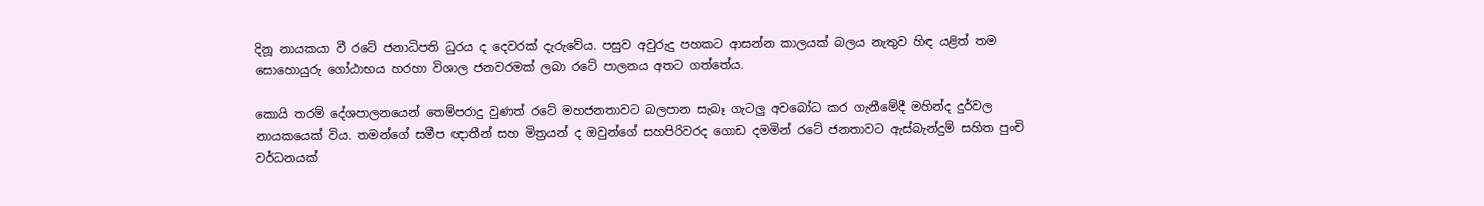දිනූ නායකයා වී රටේ ජනාධිපති ධුරය ද දෙවරක් දැරුවේය. පසුව අවුරුදු පහකට ආසන්න කාලයක් බලය නැතුව හිඳ යළිත් තම සොහොයුරු ගෝඨාභය හරහා විශාල ජනවරමක් ලබා රටේ පාලනය අතට ගත්තේය.

කොයි තරම් දේශපාලනයෙන් තෙම්පරාදු වුණත් රටේ මහජනතාවට බලපාන සැබෑ ගැටලු අවබෝධ කර ගැනීමේදී මහින්ද දුර්වල නායකයෙක් විය. තමන්ගේ සමීප ඥාතීන් සහ මිත්‍රයන් ද ඔවුන්ගේ සහපිරිවරද ගොඩ දමමින් රටේ ජනතාවට ඇස්බැන්දුම් සහිත පුංචි වර්ධනයක්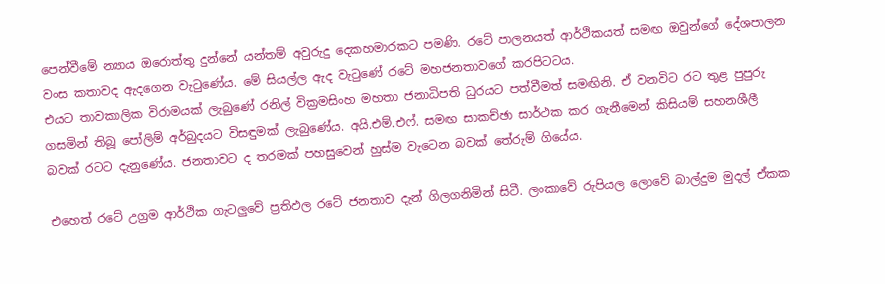පෙන්වීමේ න්‍යාය ඔරොත්තු දුන්නේ යන්තම් අවුරුදු දෙකහමාරකට පමණි. රටේ පාලනයත් ආර්ථිකයත් සමඟ ඔවුන්ගේ දේශපාලන වංස කතාවද ඇදගෙන වැටුණේය. මේ සියල්ල ඇද වැටුණේ රටේ මහජනතාවගේ කරපිටටය.
එයට තාවකාලික විරාමයක් ලැබුණේ රනිල් වික්‍රමසිංහ මහතා ජනාධිපති ධුරයට පත්වීමත් සමඟිනි. ඒ වනවිට රට තුළ පුපුරු ගසමින් තිබූ පෝලිම් අර්බුදයට විසඳුමක් ලැබුණේය. අයි.එම්.එෆ්. සමඟ සාකච්ඡා සාර්ථක කර ගැනීමෙන් කිසියම් සහනශීලී බවක් රටට දැනුණේය. ජනතාවට ද තරමක් පහසුවෙන් හුස්ම වැටෙන බවක් තේරුම් ගියේය.

එහෙත් රටේ උග්‍රම ආර්ථික ගැටලුවේ ප්‍රතිඵල රටේ ජනතාව දැන් ගිලගනිමින් සිටී. ලංකාවේ රුපියල ලොවේ බාල්දුම මුදල් ඒකක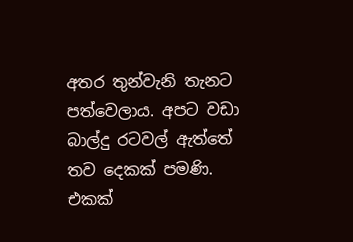අතර තුන්වැනි තැනට පත්වෙලාය. අපට වඩා බාල්දු රටවල් ඇත්තේ තව දෙකක් පමණි. එකක්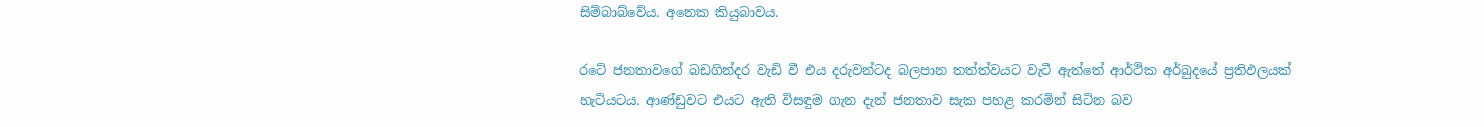සිම්බාබ්වේය. අනෙක කියුබාවය.

රටේ ජනතාවගේ බඩගින්දර වැඩි වී එය දරුවන්ටද බලපාන තත්ත්වයට වැටී ඇත්තේ ආර්ථික අර්බුදයේ ප්‍රතිඵලයක් හැටියටය. ආණ්ඩුවට එයට ඇති විසඳුම ගැන දැන් ජනතාව සැක පහළ කරමින් සිටින බව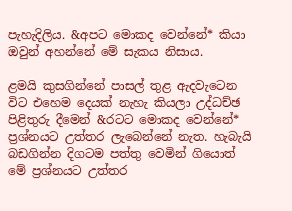පැහැදිලිය. &අපට මොකද වෙන්නේ* කියා ඔවුන් අහන්නේ මේ සැකය නිසාය.

ළමයි කුසගින්නේ පාසල් තුළ ඇදවැටෙන විට එහෙම දෙයක් නැහැ කියලා උද්ධච්ඡ පිළිතුරු දීමෙන් &රටට මොකද වෙන්නේ* ප්‍රශ්නයට උත්තර ලැබෙන්නේ නැත. හැබැයි බඩගින්න දිගටම පත්තු වෙමින් ගියොත් මේ ප්‍රශ්නයට උත්තර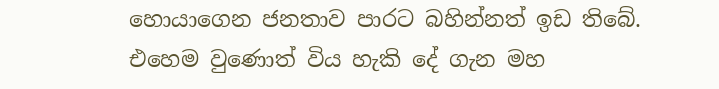හොයාගෙන ජනතාව පාරට බහින්නත් ඉඩ තිබේ. එහෙම වුණොත් විය හැකි දේ ගැන මහ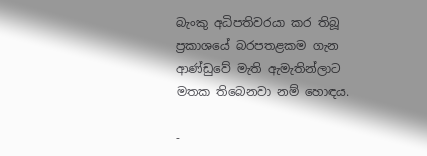බැංකු අධිපතිවරයා කර තිබූ ප්‍රකාශයේ බරපතළකම ගැන ආණ්ඩුවේ මැති ඇමැතින්ලාට මතක තිබෙනවා නම් හොඳය.

-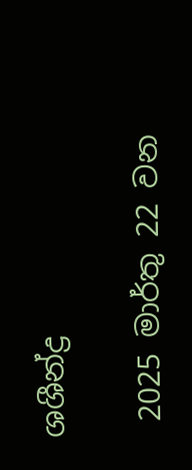ශශීන්ද්‍ර

 2025 මාර්තු 22 වන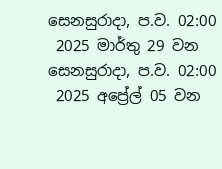සෙනසුරාදා, ප.ව. 02:00
 2025 මාර්තු 29 වන සෙනසුරාදා, ප.ව. 02:00
 2025 අප්‍රේල් 05 වන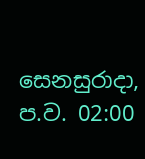සෙනසුරාදා, ප.ව. 02:00